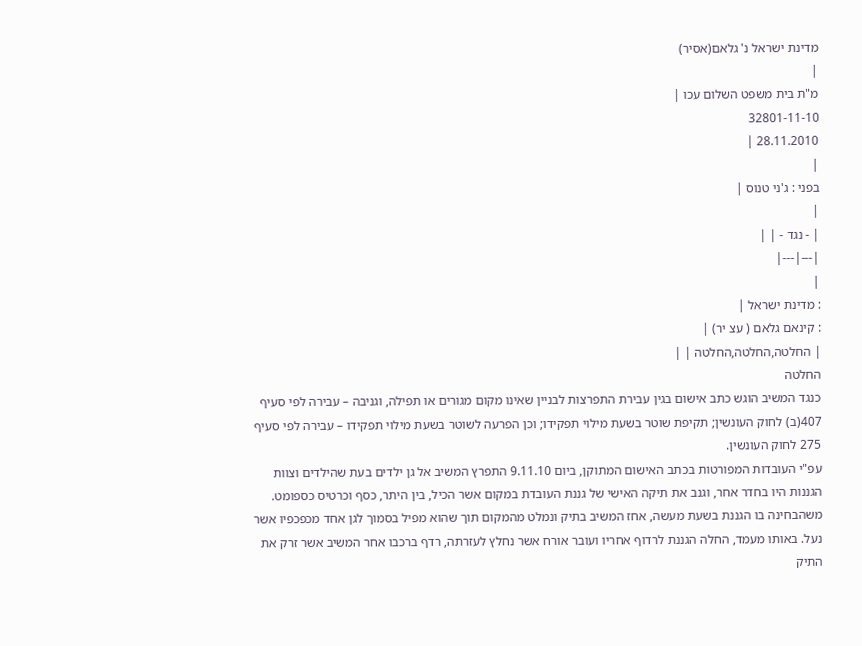מדינת ישראל נ' גלאם(אסיר)
|
מ"ת בית משפט השלום עכו |
32801-11-10
28.11.2010 |
|
בפני : ג'ני טנוס |
|
| - נגד - | |
|---|---|
|
: מדינת ישראל |
: קינאם גלאם ( עצ יר) |
| החלטה,החלטה,החלטה | |
החלטה
כנגד המשיב הוגש כתב אישום בגין עבירת התפרצות לבניין שאינו מקום מגורים או תפילה, וגניבה – עבירה לפי סעיף 407(ב) לחוק העונשין; תקיפת שוטר בשעת מילוי תפקידו; וכן הפרעה לשוטר בשעת מילוי תפקידו – עבירה לפי סעיף 275 לחוק העונשין.
עפ"י העובדות המפורטות בכתב האישום המתוקן, ביום 9.11.10 התפרץ המשיב אל גן ילדים בעת שהילדים וצוות הגננות היו בחדר אחר, וגנב את תיקה האישי של גננת העובדת במקום אשר הכיל, בין היתר, כסף וכרטיס כספומט. משהבחינה בו הגננת בשעת מעשה, אחז המשיב בתיק ונמלט מהמקום תוך שהוא מפיל בסמוך לגן אחד מכפכפיו אשר נעל. באותו מעמד, החלה הגננת לרדוף אחריו ועובר אורח אשר נחלץ לעזרתה, רדף ברכבו אחר המשיב אשר זרק את התיק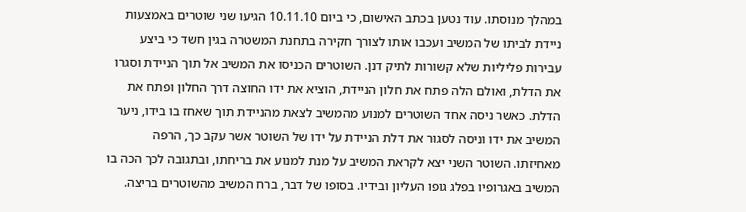במהלך מנוסתו. עוד נטען בכתב האישום, כי ביום 10.11.10 הגיעו שני שוטרים באמצעות ניידת לביתו של המשיב ועכבו אותו לצורך חקירה בתחנת המשטרה בגין חשד כי ביצע עבירות פליליות שלא קשורות לתיק דנן. השוטרים הכניסו את המשיב אל תוך הניידת וסגרו את הדלת, ואולם הלה פתח את חלון הניידת, הוציא את ידו החוצה דרך החלון ופתח את הדלת. כאשר ניסה אחד השוטרים למנוע מהמשיב לצאת מהניידת תוך שאחז בו בידו, ניער המשיב את ידו וניסה לסגור את דלת הניידת על ידו של השוטר אשר עקב כך, הרפה מאחיזתו. השוטר השני יצא לקראת המשיב על מנת למנוע את בריחתו, ובתגובה לכך הכה בו המשיב באגרופיו בפלג גופו העליון ובידיו. בסופו של דבר, ברח המשיב מהשוטרים בריצה.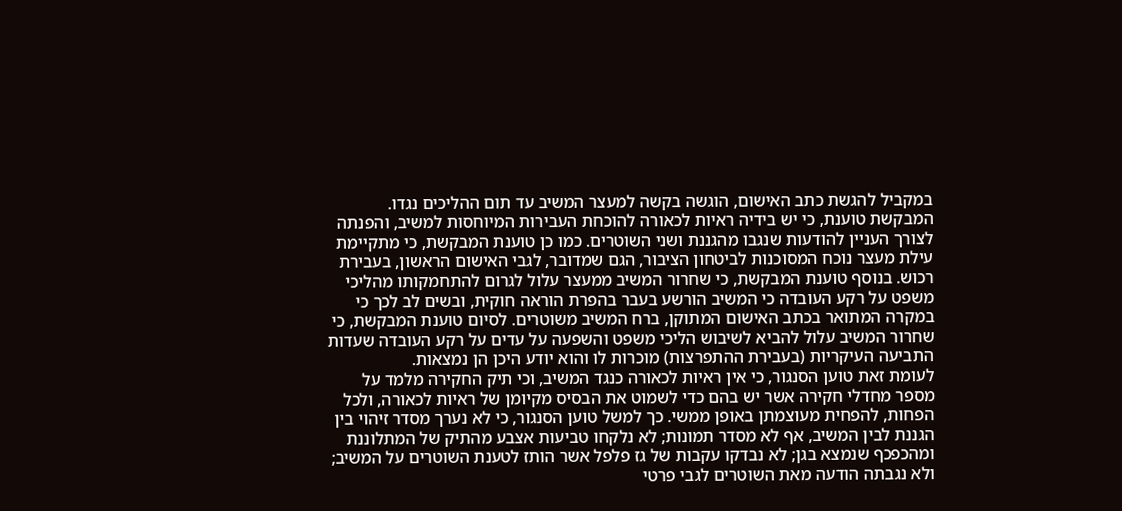במקביל להגשת כתב האישום, הוגשה בקשה למעצר המשיב עד תום ההליכים נגדו.
המבקשת טוענת, כי יש בידיה ראיות לכאורה להוכחת העבירות המיוחסות למשיב, והפנתה לצורך העניין להודעות שנגבו מהגננת ושני השוטרים. כמו כן טוענת המבקשת, כי מתקיימת עילת מעצר נוכח המסוכנות לביטחון הציבור, הגם שמדובר, לגבי האישום הראשון, בעבירת רכוש. בנוסף טוענת המבקשת, כי שחרור המשיב ממעצר עלול לגרום להתחמקותו מהליכי משפט על רקע העובדה כי המשיב הורשע בעבר בהפרת הוראה חוקית, ובשים לב לכך כי במקרה המתואר בכתב האישום המתוקן, ברח המשיב משוטרים. לסיום טוענת המבקשת, כי שחרור המשיב עלול להביא לשיבוש הליכי משפט והשפעה על עדים על רקע העובדה שעדות התביעה העיקריות (בעבירת ההתפרצות) מוכרות לו והוא יודע היכן הן נמצאות.
לעומת זאת טוען הסנגור, כי אין ראיות לכאורה כנגד המשיב, וכי תיק החקירה מלמד על מספר מחדלי חקירה אשר יש בהם כדי לשמוט את הבסיס מקיומן של ראיות לכאורה, ולכל הפחות, להפחית מעוצמתן באופן ממשי. כך למשל טוען הסנגור, כי לא נערך מסדר זיהוי בין הגננת לבין המשיב, אף לא מסדר תמונות; לא נלקחו טביעות אצבע מהתיק של המתלוננת ומהכפכף שנמצא בגן; לא נבדקו עקבות של גז פלפל אשר הותז לטענת השוטרים על המשיב; ולא נגבתה הודעה מאת השוטרים לגבי פרטי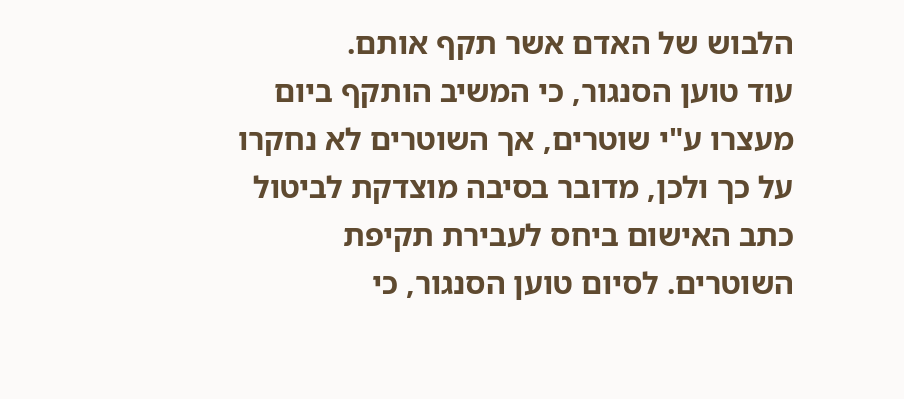הלבוש של האדם אשר תקף אותם.
עוד טוען הסנגור, כי המשיב הותקף ביום מעצרו ע"י שוטרים, אך השוטרים לא נחקרו על כך ולכן, מדובר בסיבה מוצדקת לביטול כתב האישום ביחס לעבירת תקיפת השוטרים. לסיום טוען הסנגור, כי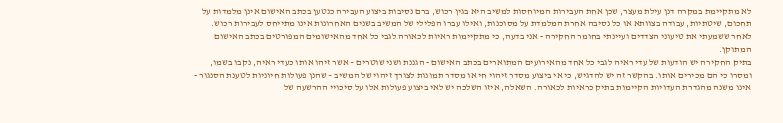לא מתקיימת במקרה דנן עילת מעצר, שכן אחת העבירות המיוחסות למשיב היא בגין רכוש, ברם נסיבות ביצוע העבירה כנטען בכתב האישום אינן מלמדות על תחכום, שיטתיות, עבודה בצוותא או כל נסיבה אחרת המלמדת על מסוכנות, ואילו עברו הפלילי של המשיב בשנים האחרונות אינו מתייחס לעבירות רכוש.
לאחר ששמעתי את טיעוני הצדדים ועיינתי בחומר החקירה - אני בדעה, כי מתקיימות ראיות לכאורה לגבי כל אחד מהאישומים המפורטים בכתב האישום המתוקן.
בתיק החקירה יש הודעות של עדי ראיה לגבי כל אחד מהאירועים המתוארים בכתב האישום - הגננת ושני שוטרים – אשר זיהו אותו כעדי ראיה, נקבו בשמו, ומסרו כי הם מכירים אותו. בהקשר זה יש להדגיש, כי אי ביצוע מסדר זיהוי חי או מסדר תמונות לצורך זיהוי של המשיב – שהנן פעולות חיוניות לטענת הסנגור - אינו משנה מהגדרת העדויות הקיימות בתיק כראיות לכאורה. השאלה, איזו השלכה יש לאי ביצוע פעולות אלו על סיכויי ההרשעה של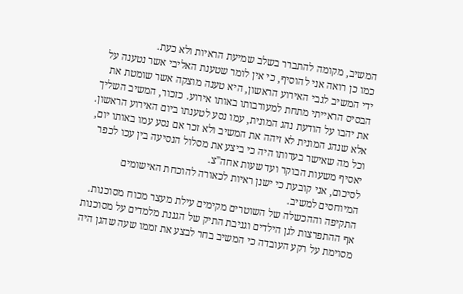המשיב, מקומה להתברר בשלב שמיעת הראיות ולא כעת.
כמו כן רואה אני להוסיף, כי אין לומר שטענת האליבי אשר נטענה על ידי המשיב לגבי האירוע הראשון, היא טענה מוצקה אשר שומטת את הבסיס הראייתי מתחת למעורבותו באותו אירוע. כזכור, המשיב השליך את יהבו על הודעת נהג המונית, עמו נסע לטענתו ביום האירוע הראשון. אלא שנהג המונית לא זיהה את המשיב ולא זכר אם נסע עמו באותו יום, וכל מה שאישר בעדותו היה כי ביצע את מסלול הנסיעה בין עכו לכפר יאסיף משעות הבוקר ועד שעות אחה"צ.
לסיכום, אני קובעת כי ישנן ראיות לכאורה להוכחת האישומים המיוחסים למשיב.
התקיפה וההכשלה של השוטרים מקימים עילת מעצר מכוח מסוכנות. אף ההתפרצות לגן הילדים וגניבת התיק של הגננת מלמדים על מסוכנות מסוימת על רקע העובדה כי המשיב בחר לבצע את זממו שעה שהגן היה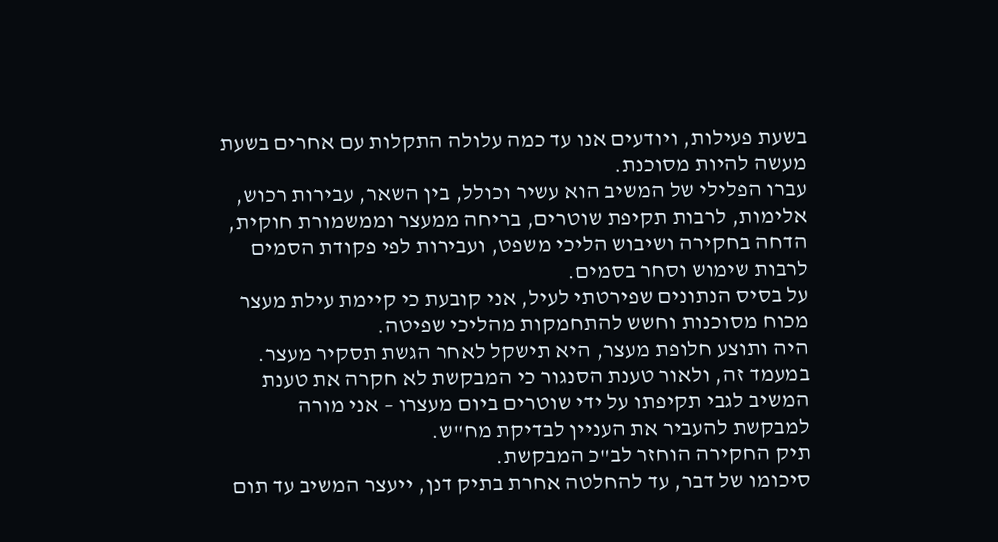בשעת פעילות, ויודעים אנו עד כמה עלולה התקלות עם אחרים בשעת מעשה להיות מסוכנת.
עברו הפלילי של המשיב הוא עשיר וכולל, בין השאר, עבירות רכוש, אלימות, לרבות תקיפת שוטרים, בריחה ממעצר וממשמורת חוקית, הדחה בחקירה ושיבוש הליכי משפט, ועבירות לפי פקודת הסמים לרבות שימוש וסחר בסמים.
על בסיס הנתונים שפירטתי לעיל, אני קובעת כי קיימת עילת מעצר מכוח מסוכנות וחשש להתחמקות מהליכי שפיטה.
היה ותוצע חלופת מעצר, היא תישקל לאחר הגשת תסקיר מעצר.
במעמד זה, ולאור טענת הסנגור כי המבקשת לא חקרה את טענת המשיב לגבי תקיפתו על ידי שוטרים ביום מעצרו – אני מורה למבקשת להעביר את העניין לבדיקת מח"ש.
תיק החקירה הוחזר לב"כ המבקשת.
סיכומו של דבר, עד להחלטה אחרת בתיק דנן, ייעצר המשיב עד תום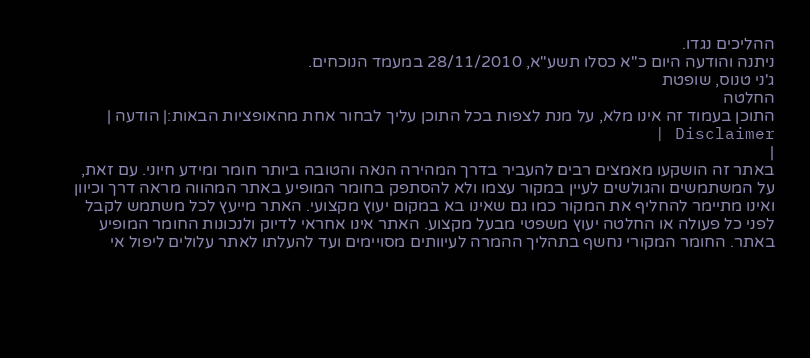ההליכים נגדו.
ניתנה והודעה היום כ"א כסלו תשע"א, 28/11/2010 במעמד הנוכחים.
ג'ני טנוס, שופטת
החלטה
התוכן בעמוד זה אינו מלא, על מנת לצפות בכל התוכן עליך לבחור אחת מהאופציות הבאות:| הודעה | Disclaimer |
|
באתר זה הושקעו מאמצים רבים להעביר בדרך המהירה הנאה והטובה ביותר חומר ומידע חיוני. עם זאת, על המשתמשים והגולשים לעיין במקור עצמו ולא להסתפק בחומר המופיע באתר המהווה מראה דרך וכיוון ואינו מתיימר להחליף את המקור כמו גם שאינו בא במקום יעוץ מקצועי. האתר מייעץ לכל משתמש לקבל לפני כל פעולה או החלטה יעוץ משפטי מבעל מקצוע. האתר אינו אחראי לדיוק ולנכונות החומר המופיע באתר. החומר המקורי נחשף בתהליך ההמרה לעיוותים מסויימים ועד להעלתו לאתר עלולים ליפול אי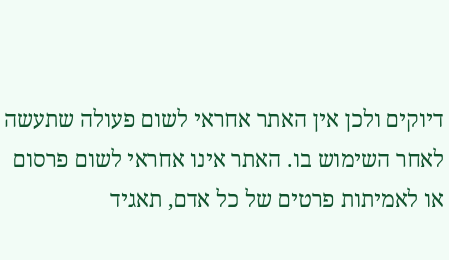דיוקים ולכן אין האתר אחראי לשום פעולה שתעשה לאחר השימוש בו. האתר אינו אחראי לשום פרסום או לאמיתות פרטים של כל אדם, תאגיד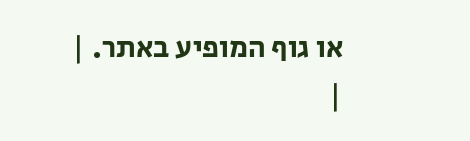או גוף המופיע באתר. |
|